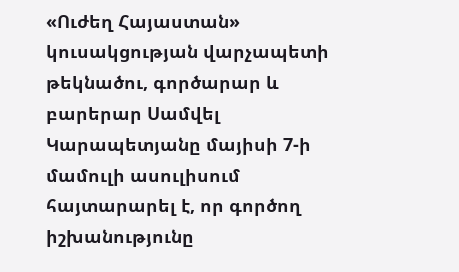«Ուժեղ Հայաստան» կուսակցության վարչապետի թեկնածու, գործարար և բարերար Սամվել Կարապետյանը մայիսի 7-ի մամուլի ասուլիսում հայտարարել է, որ գործող իշխանությունը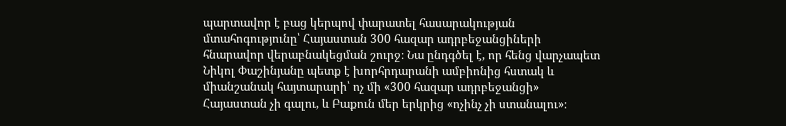պարտավոր է բաց կերպով փարատել հասարակության մտահոգությունը՝ Հայաստան 300 հազար ադրբեջանցիների հնարավոր վերաբնակեցման շուրջ։ Նա ընդգծել է, որ հենց վարչապետ Նիկոլ Փաշինյանը պետք է խորհրդարանի ամբիոնից հստակ և միանշանակ հայտարարի՝ ոչ մի «300 հազար ադրբեջանցի» Հայաստան չի գալու, և Բաքուն մեր երկրից «ոչինչ չի ստանալու»։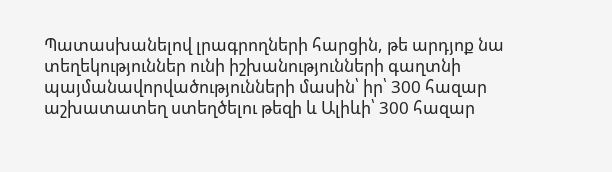Պատասխանելով լրագրողների հարցին, թե արդյոք նա տեղեկություններ ունի իշխանությունների գաղտնի պայմանավորվածությունների մասին՝ իր՝ 300 հազար աշխատատեղ ստեղծելու թեզի և Ալիևի՝ 300 հազար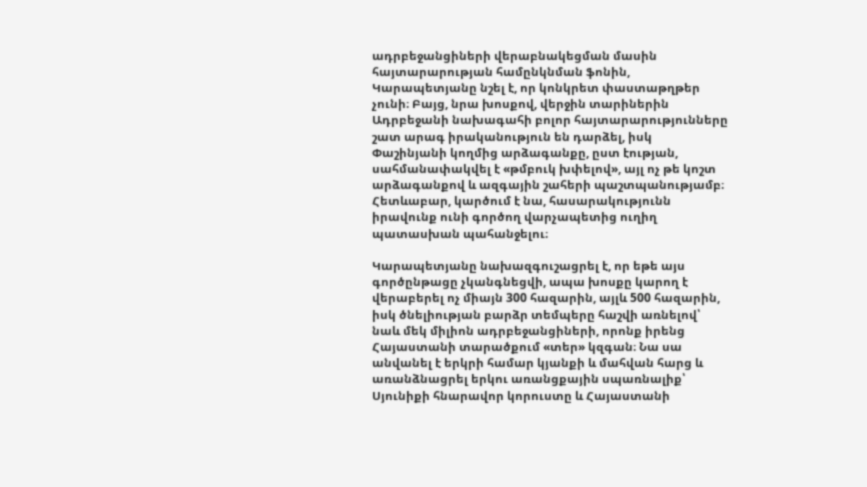ադրբեջանցիների վերաբնակեցման մասին հայտարարության համընկնման ֆոնին, Կարապետյանը նշել է, որ կոնկրետ փաստաթղթեր չունի։ Բայց, նրա խոսքով, վերջին տարիներին Ադրբեջանի նախագահի բոլոր հայտարարությունները շատ արագ իրականություն են դարձել, իսկ Փաշինյանի կողմից արձագանքը, ըստ էության, սահմանափակվել է «թմբուկ խփելով», այլ ոչ թե կոշտ արձագանքով և ազգային շահերի պաշտպանությամբ։ Հետևաբար, կարծում է նա, հասարակությունն իրավունք ունի գործող վարչապետից ուղիղ պատասխան պահանջելու։

Կարապետյանը նախազգուշացրել է, որ եթե այս գործընթացը չկանգնեցվի, ապա խոսքը կարող է վերաբերել ոչ միայն 300 հազարին, այլև 500 հազարին, իսկ ծնելիության բարձր տեմպերը հաշվի առնելով՝ նաև մեկ միլիոն ադրբեջանցիների, որոնք իրենց Հայաստանի տարածքում «տեր» կզգան։ Նա սա անվանել է երկրի համար կյանքի և մահվան հարց և առանձնացրել երկու առանցքային սպառնալիք՝ Սյունիքի հնարավոր կորուստը և Հայաստանի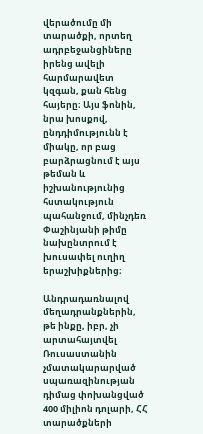վերածումը մի տարածքի, որտեղ ադրբեջանցիները իրենց ավելի հարմարավետ կզգան, քան հենց հայերը։ Այս ֆոնին, նրա խոսքով, ընդդիմությունն է միակը, որ բաց բարձրացնում է այս թեման և իշխանությունից հստակություն պահանջում, մինչդեռ Փաշինյանի թիմը նախընտրում է խուսափել ուղիղ երաշխիքներից։

Անդրադառնալով մեղադրանքներին, թե ինքը, իբր, չի արտահայտվել Ռուսաստանին չմատակարարված սպառազինության դիմաց փոխանցված 400 միլիոն դոլարի, ՀՀ տարածքների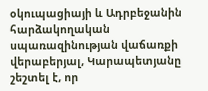օկուպացիայի և Ադրբեջանին հարձակողական սպառազինության վաճառքի վերաբերյալ, Կարապետյանը շեշտել է, որ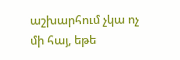աշխարհում չկա ոչ մի հայ, եթե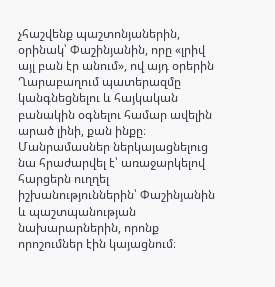չհաշվենք պաշտոնյաներին, օրինակ՝ Փաշինյանին, որը «լրիվ այլ բան էր անում», ով այդ օրերին Ղարաբաղում պատերազմը կանգնեցնելու և հայկական բանակին օգնելու համար ավելին արած լինի, քան ինքը։ Մանրամասներ ներկայացնելուց նա հրաժարվել է՝ առաջարկելով հարցերն ուղղել իշխանություններին՝ Փաշինյանին և պաշտպանության նախարարներին, որոնք որոշումներ էին կայացնում։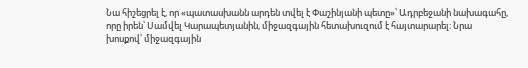Նա հիշեցրել է, որ «պատասխանն արդեն տվել է Փաշինյանի պետը»՝ Ադրբեջանի նախագահը, որը իրեն՝ Սամվել Կարապետյանին, միջազգային հետախուզում է հայտարարել։ Նրա խոսքով՝ միջազգային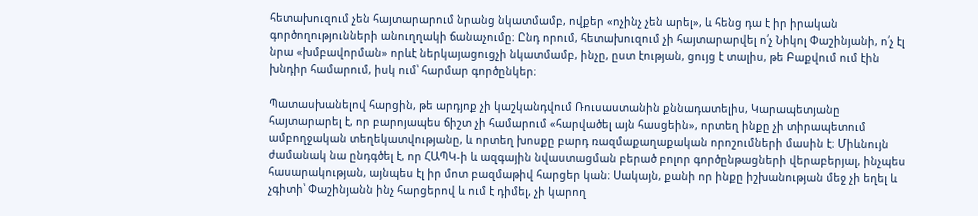հետախուզում չեն հայտարարում նրանց նկատմամբ, ովքեր «ոչինչ չեն արել», և հենց դա է իր իրական գործողությունների անուղղակի ճանաչումը։ Ընդ որում, հետախուզում չի հայտարարվել ո՛չ Նիկոլ Փաշինյանի, ո՛չ էլ նրա «խմբավորման» որևէ ներկայացուցչի նկատմամբ, ինչը, ըստ էության, ցույց է տալիս, թե Բաքվում ում էին խնդիր համարում, իսկ ում՝ հարմար գործընկեր։

Պատասխանելով հարցին, թե արդյոք չի կաշկանդվում Ռուսաստանին քննադատելիս, Կարապետյանը հայտարարել է, որ բարոյապես ճիշտ չի համարում «հարվածել այն հասցեին», որտեղ ինքը չի տիրապետում ամբողջական տեղեկատվությանը, և որտեղ խոսքը բարդ ռազմաքաղաքական որոշումների մասին է։ Միևնույն ժամանակ նա ընդգծել է, որ ՀԱՊԿ-ի և ազգային նվաստացման բերած բոլոր գործընթացների վերաբերյալ, ինչպես հասարակության, այնպես էլ իր մոտ բազմաթիվ հարցեր կան։ Սակայն, քանի որ ինքը իշխանության մեջ չի եղել և չգիտի՝ Փաշինյանն ինչ հարցերով և ում է դիմել, չի կարող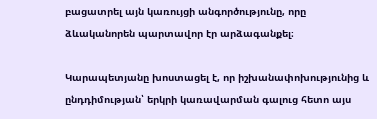բացատրել այն կառույցի անգործությունը, որը ձևականորեն պարտավոր էր արձագանքել։

Կարապետյանը խոստացել է, որ իշխանափոխությունից և ընդդիմության՝ երկրի կառավարման գալուց հետո այս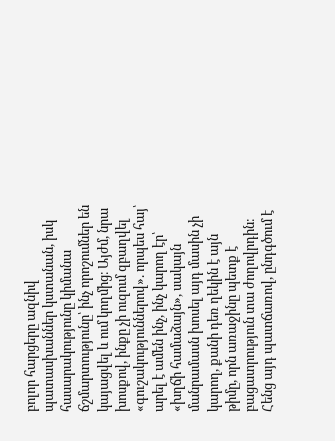բոլոր հարցերը ազնիվ պատասխաններ կստանան, իսկ հասարակությունը կիմանա ճշմարտությունը՝ ինչ որոշումներ են կայացվել և ում կողմից։ Այժմ, նրա խոսքով, ինքը չի ուզում զբաղվել «գուշակություններով». որպես հայ՝ արել է ամեն ինչ, ինչ կարող էր՝ «խղճի համաձայն», սակայն մանրամասն խոսել այդ մասին չի կարող, քանի դեռ ղեկին է այն թիմը, որն առաջինը պետք է բացատրություն տա ժողովրդին։ Հենց այդ պատճառով, ընդգծում է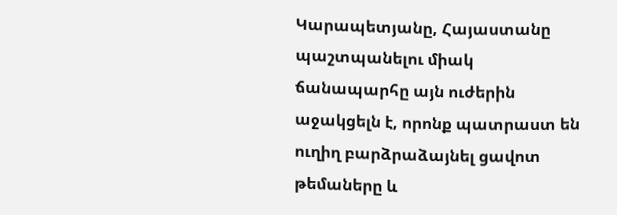Կարապետյանը, Հայաստանը պաշտպանելու միակ ճանապարհը այն ուժերին աջակցելն է, որոնք պատրաստ են ուղիղ բարձրաձայնել ցավոտ թեմաները և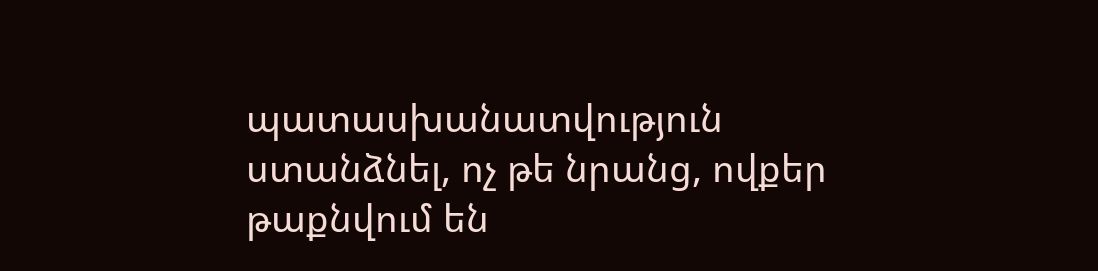պատասխանատվություն ստանձնել, ոչ թե նրանց, ովքեր թաքնվում են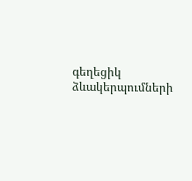գեղեցիկ ձևակերպումների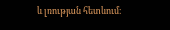և լռության հետևում։